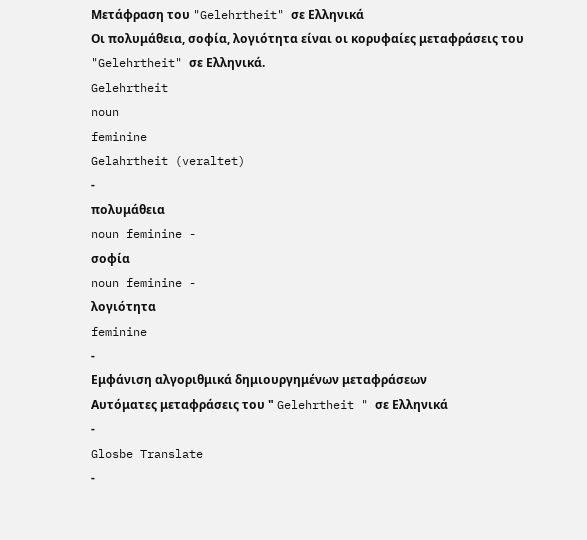Μετάφραση του "Gelehrtheit" σε Ελληνικά
Οι πολυμάθεια, σοφία, λογιότητα είναι οι κορυφαίες μεταφράσεις του "Gelehrtheit" σε Ελληνικά.
Gelehrtheit
noun
feminine
Gelahrtheit (veraltet)
-
πολυμάθεια
noun feminine -
σοφία
noun feminine -
λογιότητα
feminine
-
Εμφάνιση αλγοριθμικά δημιουργημένων μεταφράσεων
Αυτόματες μεταφράσεις του " Gelehrtheit " σε Ελληνικά
-
Glosbe Translate
-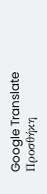Google Translate
Προσθήκη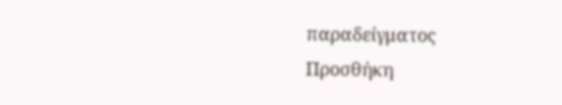παραδείγματος
Προσθήκη